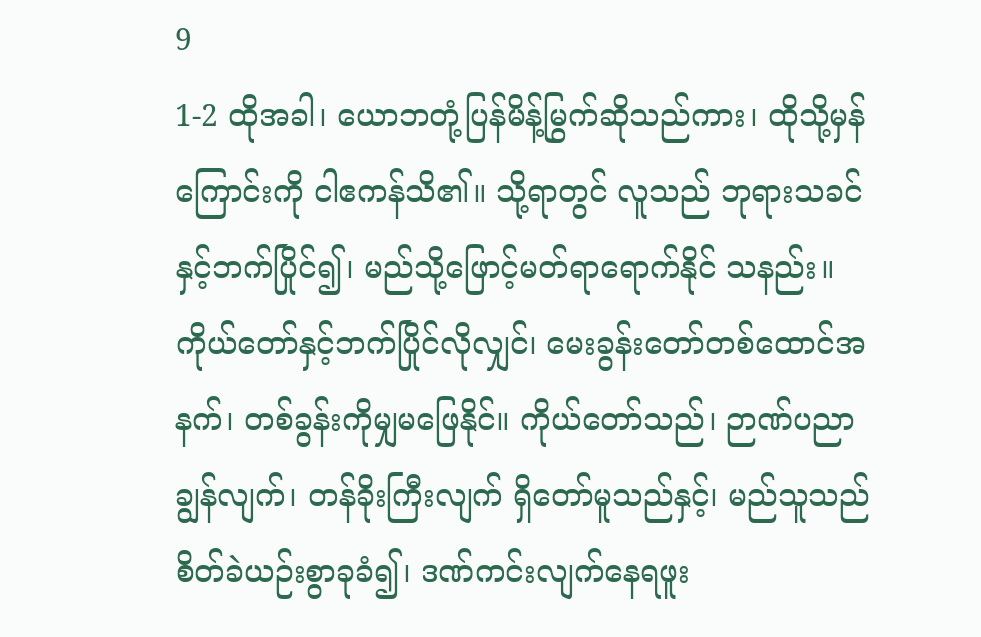9
1-2 ထိုအခါ၊ ယောဘတုံ့ပြန်မိန့်မြွက်ဆိုသည်ကား၊ ထိုသို့မှန်ကြောင်းကို ငါဧကန်သိ၏။ သို့ရာတွင် လူသည် ဘုရားသခင်နှင့်ဘက်ပြိုင်၍၊ မည်သို့ဖြောင့်မတ်ရာရောက်နိုင် သနည်း။ ကိုယ်တော်နှင့်ဘက်ပြိုင်လိုလျှင်၊ မေးခွန်းတော်တစ်ထောင်အနက်၊ တစ်ခွန်းကိုမျှမဖြေနိုင်။ ကိုယ်တော်သည်၊ ဉာဏ်ပညာချွန်လျက်၊ တန်ခိုးကြီးလျက် ရှိတော်မူသည်နှင့်၊ မည်သူသည်စိတ်ခဲယဉ်းစွာခုခံ၍၊ ဒဏ်ကင်းလျက်နေရဖူး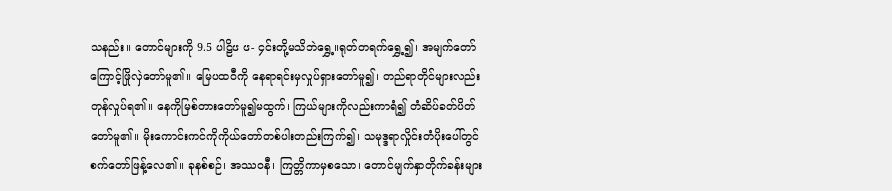သနည်း။ တောင်များကို 9.5 ပါဠိၒ ၒ- ၄င်းတို့မသိဘဲရွှေ့။ရုတ်တရက်ရွှေ့၍၊ အမျက်တော်ကြောင့်ဖြိုလှဲတော်မူ၏။ မြေပထဝီကို နေရာရင်းမှလှုပ်ရှားတော်မူ၍၊ တည်ရာတိုင်များလည်းတုန်လှုပ်ရ၏။ နေကိုမြစ်တားတော်မူ၍မထွက်၊ ကြယ်များကိုလည်းကာရံ၍ တံဆိပ်ခတ်ပိတ်တော်မူ၏။ မိုးကောင်းကင်ကိုကိုယ်တော်တစ်ပါးတည်းကြက်၍၊ သမုဒ္ဒရာလှိုင်းတံပိုးပေါ်တွင် စက်တော်ဖြန့်လေ၏။ ခုနစ်စဉ်၊ အဿဝနီ၊ ကြတ္တိကာမှစသော၊ တောင်မျက်နှာတိုက်ခန်းများ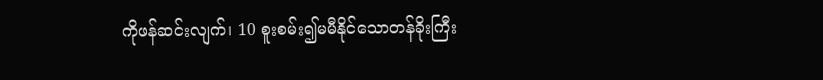ကိုဖန်ဆင်းလျက်၊ 10 စူးစမ်း၍မမီနိုင်သောတန်ခိုးကြီး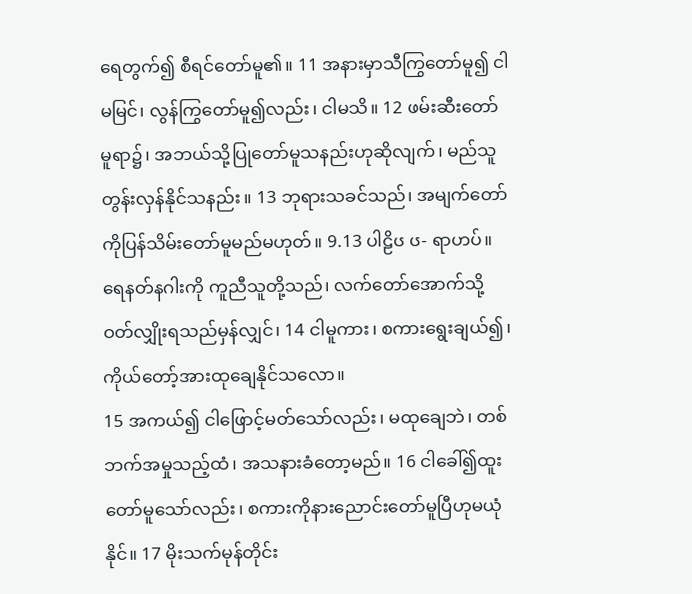ရေတွက်၍ စီရင်တော်မူ၏။ 11 အနားမှာသီကြွတော်မူ၍ ငါမမြင်၊ လွန်ကြွတော်မူ၍လည်း၊ ငါမသိ။ 12 ဖမ်းဆီးတော်မူရာ၌၊ အဘယ်သို့ပြုတော်မူသနည်းဟုဆိုလျက်၊ မည်သူတွန်းလှန်နိုင်သနည်း။ 13 ဘုရားသခင်သည်၊ အမျက်တော်ကိုပြန်သိမ်းတော်မူမည်မဟုတ်။ 9.13 ပါဠိၒ ၒ- ရာဟပ်။ရေနတ်နဂါးကို ကူညီသူတို့သည်၊ လက်တော်အောက်သို့ဝတ်လျှိုးရသည်မှန်လျှင်၊ 14 ငါမူကား၊ စကားရွေးချယ်၍၊ ကိုယ်တော့်အားထုချေနိုင်သလော။
15 အကယ်၍ ငါဖြောင့်မတ်သော်လည်း၊ မထုချေဘဲ၊ တစ်ဘက်အမှုသည့်ထံ၊ အသနားခံတော့မည်။ 16 ငါခေါ်၍ထူးတော်မူသော်လည်း၊ စကားကိုနားညောင်းတော်မူပြီဟုမယုံနိုင်။ 17 မိုးသက်မုန်တိုင်း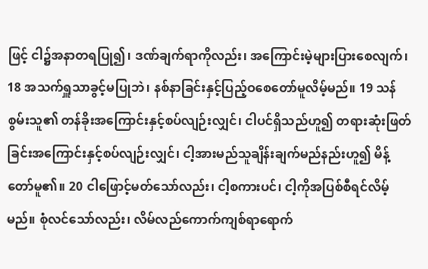ဖြင့် ငါ၌အနာတရပြု၍၊ ဒဏ်ချက်ရာကိုလည်း၊ အကြောင်းမဲ့များပြားစေလျက်၊ 18 အသက်ရှူသာခွင့်မပြုဘဲ၊ နစ်နာခြင်းနှင့်ပြည့်ဝစေတော်မူလိမ့်မည်။ 19 သန်စွမ်းသူ၏ တန်ခိုးအကြောင်းနှင့်စပ်လျဉ်းလျှင်၊ ငါပင်ရှိသည်ဟူ၍ တရားဆုံးဖြတ်ခြင်းအကြောင်းနှင့်စပ်လျဉ်းလျှင်၊ ငါ့အားမည်သူချိန်းချက်မည်နည်းဟူ၍ မိန့်တော်မူ၏။ 20 ငါဖြောင့်မတ်သော်လည်း၊ ငါ့စကားပင်၊ ငါ့ကိုအပြစ်စီရင်လိမ့်မည်။ စုံလင်သော်လည်း၊ လိမ်လည်ကောက်ကျစ်ရာရောက်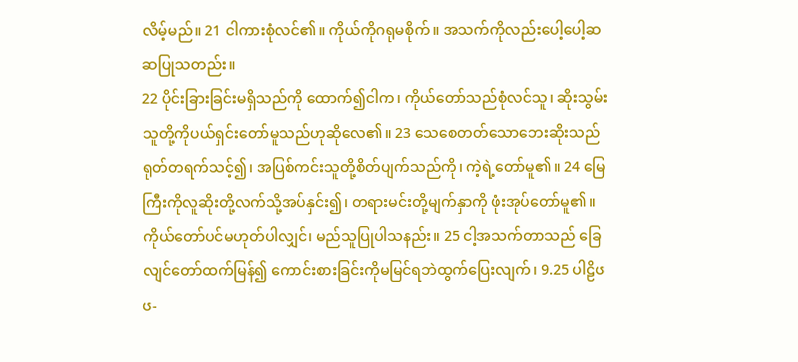လိမ့်မည်။ 21 ငါကားစုံလင်၏။ ကိုယ်ကိုဂရုမစိုက်။ အသက်ကိုလည်းပေါ့ပေါ့ဆဆပြုသတည်း။
22 ပိုင်းခြားခြင်းမရှိသည်ကို ထောက်၍ငါက၊ ကိုယ်တော်သည်စုံလင်သူ၊ ဆိုးသွမ်းသူတို့ကိုပယ်ရှင်းတော်မူသည်ဟုဆိုလေ၏။ 23 သေစေတတ်သောဘေးဆိုးသည် ရုတ်တရက်သင့်၍၊ အပြစ်ကင်းသူတို့စိတ်ပျက်သည်ကို၊ ကဲ့ရဲ့တော်မူ၏။ 24 မြေကြီးကိုလူဆိုးတို့လက်သို့အပ်နှင်း၍၊ တရားမင်းတို့မျက်နှာကို ဖုံးအုပ်တော်မူ၏။ ကိုယ်တော်ပင်မဟုတ်ပါလျှင်၊ မည်သူပြုပါသနည်း။ 25 ငါ့အသက်တာသည် ခြေလျင်တော်ထက်မြန်၍ ကောင်းစားခြင်းကိုမမြင်ရဘဲထွက်ပြေးလျက်၊ 9.25 ပါဠိၒ ၒ-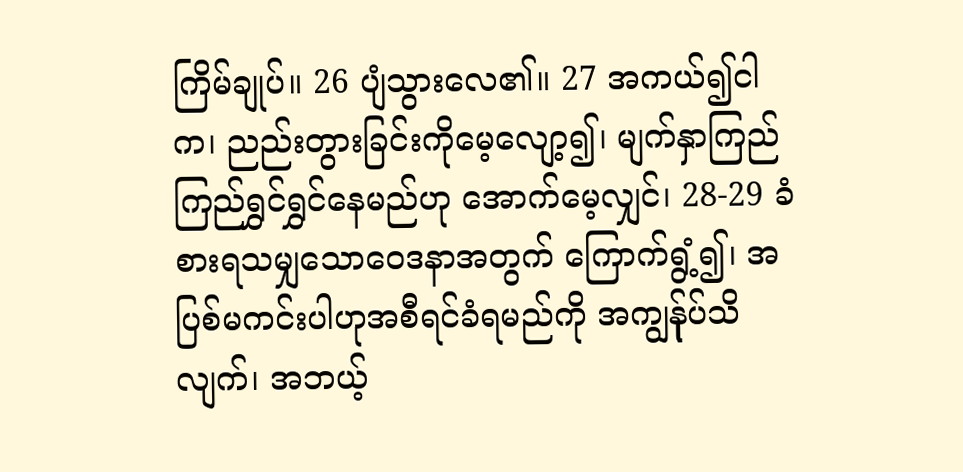ကြိမ်ချုပ်။ 26 ပျံသွားလေ၏။ 27 အကယ်၍ငါက၊ ညည်းတွားခြင်းကိုမေ့လျော့၍၊ မျက်နှာကြည်ကြည်ရွှင်ရွှင်နေမည်ဟု အောက်မေ့လျှင်၊ 28-29 ခံစားရသမျှသောဝေဒနာအတွက် ကြောက်ရွံ့၍၊ အပြစ်မကင်းပါဟုအစီရင်ခံရမည်ကို အကျွန်ုပ်သိလျက်၊ အဘယ့်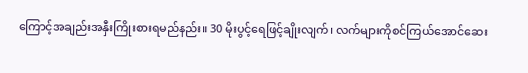ကြောင့်အချည်းအနှီးကြိုးစားရမည်နည်း။ 30 မိုးပွင့်ရေဖြင့်ချိုးလျက်၊ လက်များကိုစင်ကြယ်အောင်ဆေး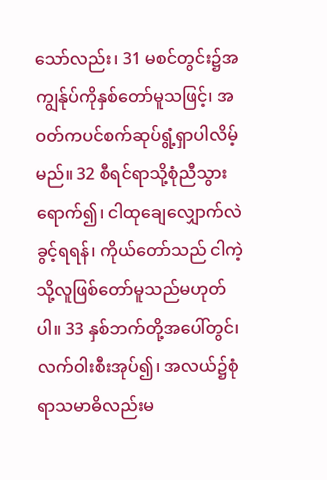သော်လည်း၊ 31 မစင်တွင်း၌အကျွန်ုပ်ကိုနှစ်တော်မူသဖြင့်၊ အဝတ်ကပင်စက်ဆုပ်ရွံ့ရှာပါလိမ့်မည်။ 32 စီရင်ရာသို့စုံညီသွားရောက်၍၊ ငါထုချေလျှောက်လဲခွင့်ရရန်၊ ကိုယ်တော်သည် ငါကဲ့သို့လူဖြစ်တော်မူသည်မဟုတ်ပါ။ 33 နှစ်ဘက်တို့အပေါ်တွင်၊ လက်ဝါးစီးအုပ်၍၊ အလယ်၌စုံရာသမာဓိလည်းမ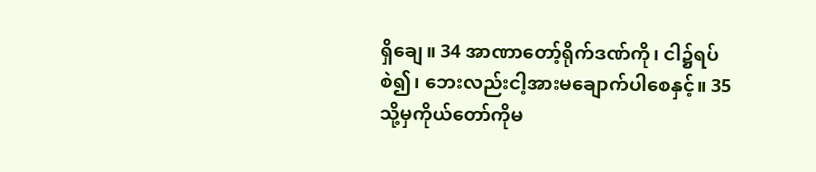ရှိချေ။ 34 အာဏာတော့်ရိုက်ဒဏ်ကို၊ ငါ၌ရပ်စဲ၍၊ ဘေးလည်းငါ့အားမချောက်ပါစေနှင့်။ 35 သို့မှကိုယ်တော်ကိုမ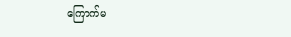ကြောက်မ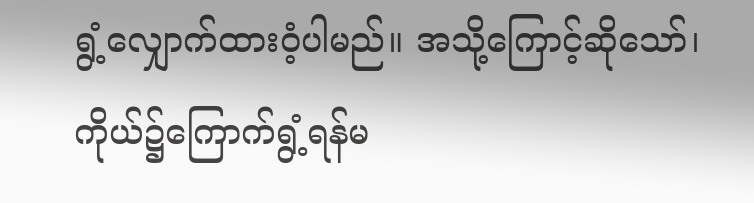ရွံ့လျှောက်ထားဝံ့ပါမည်။ အသို့ကြောင့်ဆိုသော်၊ ကိုယ်၌ကြောက်ရွံ့ရန်မ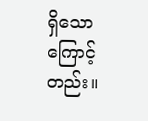ရှိသောကြောင့်တည်း။